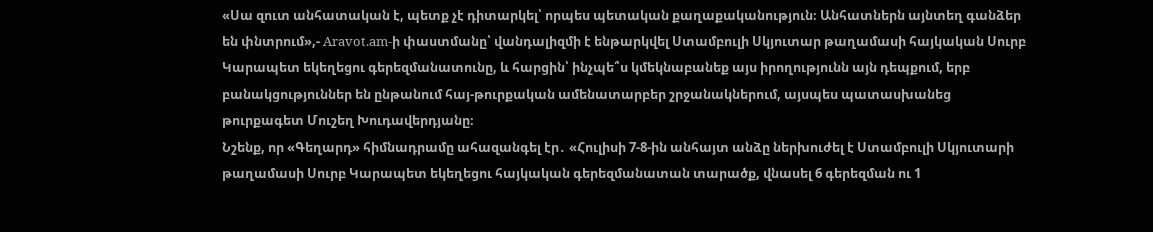«Սա զուտ անհատական է, պետք չէ դիտարկել՝ որպես պետական քաղաքականություն։ Անհատներն այնտեղ գանձեր են փնտրում»,- Aravot.am-ի փաստմանը՝ վանդալիզմի է ենթարկվել Ստամբուլի Սկյուտար թաղամասի հայկական Սուրբ Կարապետ եկեղեցու գերեզմանատունը, և հարցին՝ ինչպե՞ս կմեկնաբանեք այս իրողությունն այն դեպքում, երբ բանակցություններ են ընթանում հայ-թուրքական ամենատարբեր շրջանակներում, այսպես պատասխանեց թուրքագետ Մուշեղ Խուդավերդյանը։
Նշենք, որ «Գեղարդ» հիմնադրամը ահազանգել էր․ «Հուլիսի 7-8-ին անհայտ անձը ներխուժել է Ստամբուլի Սկյուտարի թաղամասի Սուրբ Կարապետ եկեղեցու հայկական գերեզմանատան տարածք, վնասել 6 գերեզման ու 1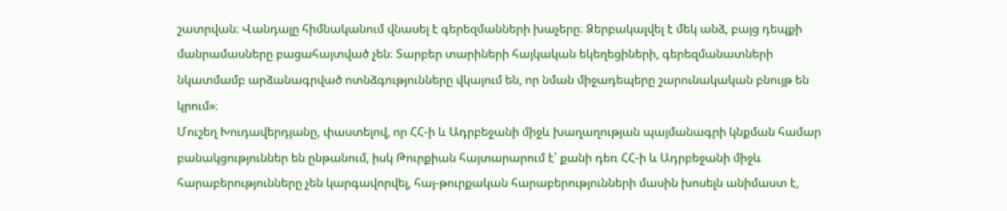շատրվան։ Վանդալը հիմնականում վնասել է գերեզմանների խաչերը։ Ձերբակալվել է մեկ անձ, բայց դեպքի մանրամասները բացահայտված չեն։ Տարբեր տարիների հայկական եկեղեցիների, գերեզմանատների նկատմամբ արձանագրված ոտնձգությունները վկայում են, որ նման միջադեպերը շարունակական բնույթ են կրում»։
Մուշեղ Խուդավերդյանը, փաստելով, որ ՀՀ-ի և Ադրբեջանի միջև խաղաղության պայմանագրի կնքման համար բանակցություններ են ընթանում, իսկ Թուրքիան հայտարարում է՝ քանի դեռ ՀՀ-ի և Ադրբեջանի միջև հարաբերությունները չեն կարգավորվել, հայ-թուրքական հարաբերությունների մասին խոսելն անիմաստ է,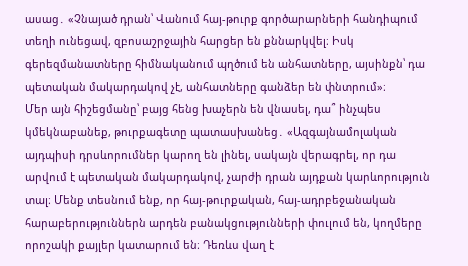ասաց․ «Չնայած դրան՝ Վանում հայ-թուրք գործարարների հանդիպում տեղի ունեցավ, զբոսաշրջային հարցեր են քննարկվել։ Իսկ գերեզմանատները հիմնականում պղծում են անհատները, այսինքն՝ դա պետական մակարդակով չէ, անհատները գանձեր են փնտրում»։
Մեր այն հիշեցմանը՝ բայց հենց խաչերն են վնասել, դա՞ ինչպես կմեկնաբանեք, թուրքագետը պատասխանեց․ «Ազգայնամոլական այդպիսի դրսևորումներ կարող են լինել, սակայն վերագրել, որ դա արվում է պետական մակարդակով, չարժի դրան այդքան կարևորություն տալ։ Մենք տեսնում ենք, որ հայ-թուրքական, հայ-ադրբեջանական հարաբերություններն արդեն բանակցությունների փուլում են, կողմերը որոշակի քայլեր կատարում են։ Դեռևս վաղ է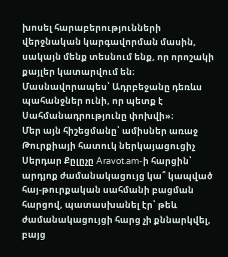խոսել հարաբերությունների վերջնական կարգավորման մասին, սակայն մենք տեսնում ենք, որ որոշակի քայլեր կատարվում են։ Մասնավորապես՝ Ադրբեջանը դեռևս պահանջներ ունի, որ պետք է Սահմանադրությունը փոխվի»։
Մեր այն հիշեցմանը՝ ամիսներ առաջ Թուրքիայի հատուկ ներկայացուցիչ Սերդար Քըլըչը Aravot.am-ի հարցին՝ արդյոք ժամանակացույց կա՞ կապված հայ-թուրքական սահմանի բացման հարցով, պատասխանել էր՝ թեև ժամանակացույցի հարց չի քննարկվել, բայց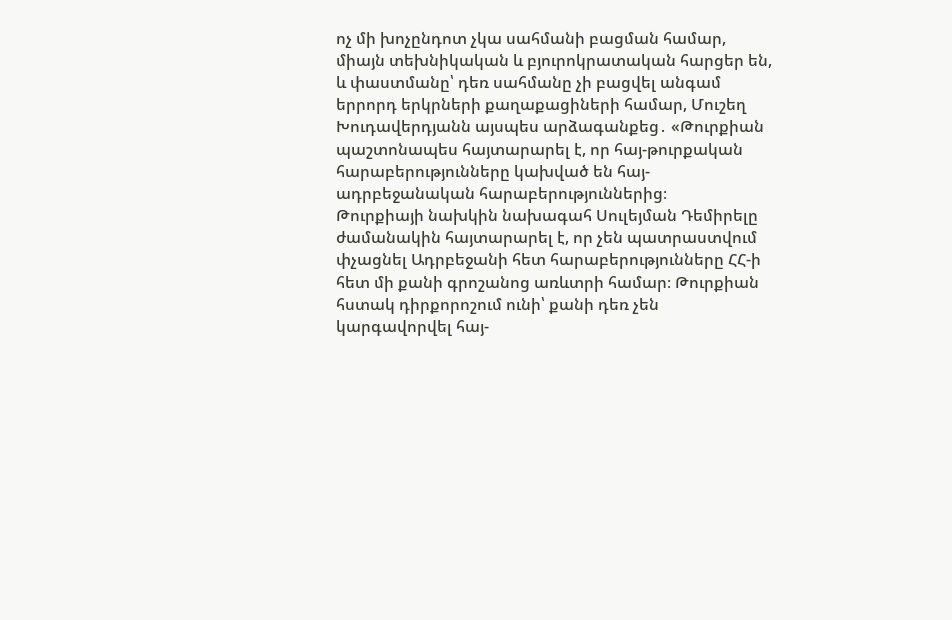ոչ մի խոչընդոտ չկա սահմանի բացման համար, միայն տեխնիկական և բյուրոկրատական հարցեր են, և փաստմանը՝ դեռ սահմանը չի բացվել անգամ երրորդ երկրների քաղաքացիների համար, Մուշեղ Խուդավերդյանն այսպես արձագանքեց․ «Թուրքիան պաշտոնապես հայտարարել է, որ հայ-թուրքական հարաբերությունները կախված են հայ-ադրբեջանական հարաբերություններից։
Թուրքիայի նախկին նախագահ Սուլեյման Դեմիրելը ժամանակին հայտարարել է, որ չեն պատրաստվում փչացնել Ադրբեջանի հետ հարաբերությունները ՀՀ-ի հետ մի քանի գրոշանոց առևտրի համար։ Թուրքիան հստակ դիրքորոշում ունի՝ քանի դեռ չեն կարգավորվել հայ-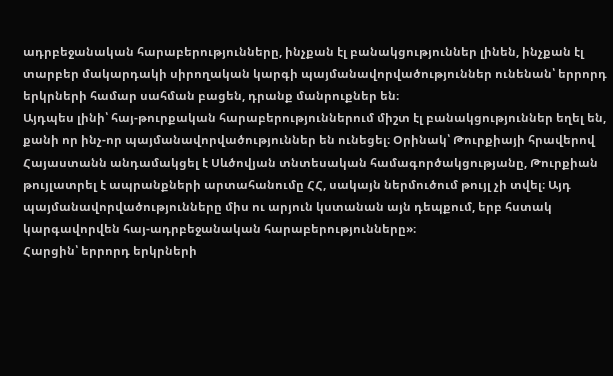ադրբեջանական հարաբերությունները, ինչքան էլ բանակցություններ լինեն, ինչքան էլ տարբեր մակարդակի սիրողական կարգի պայմանավորվածություններ ունենան՝ երրորդ երկրների համար սահման բացեն, դրանք մանրուքներ են։
Այդպես լինի՝ հայ-թուրքական հարաբերություններում միշտ էլ բանակցություններ եղել են, քանի որ ինչ-որ պայմանավորվածություններ են ունեցել։ Օրինակ՝ Թուրքիայի հրավերով Հայաստանն անդամակցել է Սևծովյան տնտեսական համագործակցությանը, Թուրքիան թույլատրել է ապրանքների արտահանումը ՀՀ, սակայն ներմուծում թույլ չի տվել։ Այդ պայմանավորվածությունները միս ու արյուն կստանան այն դեպքում, երբ հստակ կարգավորվեն հայ-ադրբեջանական հարաբերությունները»։
Հարցին՝ երրորդ երկրների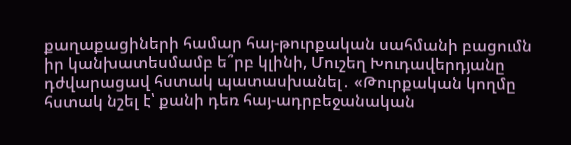քաղաքացիների համար հայ-թուրքական սահմանի բացումն իր կանխատեսմամբ ե՞րբ կլինի, Մուշեղ Խուդավերդյանը դժվարացավ հստակ պատասխանել․ «Թուրքական կողմը հստակ նշել է՝ քանի դեռ հայ-ադրբեջանական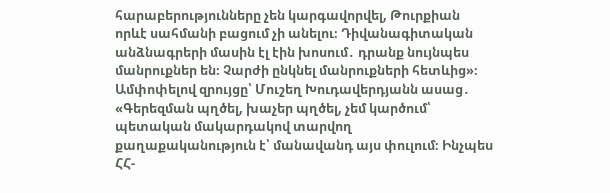հարաբերությունները չեն կարգավորվել, Թուրքիան որևէ սահմանի բացում չի անելու։ Դիվանագիտական անձնագրերի մասին էլ էին խոսում․ դրանք նույնպես մանրուքներ են։ Չարժի ընկնել մանրուքների հետևից»։
Ամփոփելով զրույցը՝ Մուշեղ Խուդավերդյանն ասաց․ «Գերեզման պղծել, խաչեր պղծել, չեմ կարծում՝ պետական մակարդակով տարվող քաղաքականություն է՝ մանավանդ այս փուլում։ Ինչպես ՀՀ-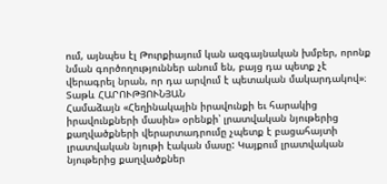ում, այնպես էլ Թուրքիայում կան ազգայնական խմբեր, որոնք նման գործողություններ անում են, բայց դա պետք չէ վերագրել նրան, որ դա արվում է պետական մակարդակով»։
Տաթև ՀԱՐՈՒԹՅՈՒՆՅԱՆ
Համաձայն «Հեղինակային իրավունքի եւ հարակից իրավունքների մասին» օրենքի՝ լրատվական նյութերից քաղվածքների վերարտադրումը չպետք է բացահայտի լրատվական նյութի էական մասը: Կայքում լրատվական նյութերից քաղվածքներ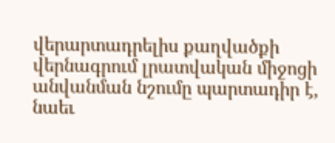վերարտադրելիս քաղվածքի վերնագրում լրատվական միջոցի անվանման նշումը պարտադիր է, նաեւ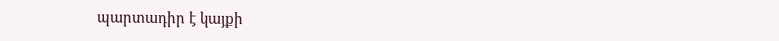պարտադիր է կայքի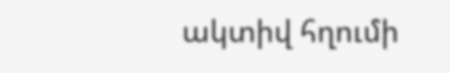ակտիվ հղումի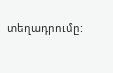տեղադրումը: